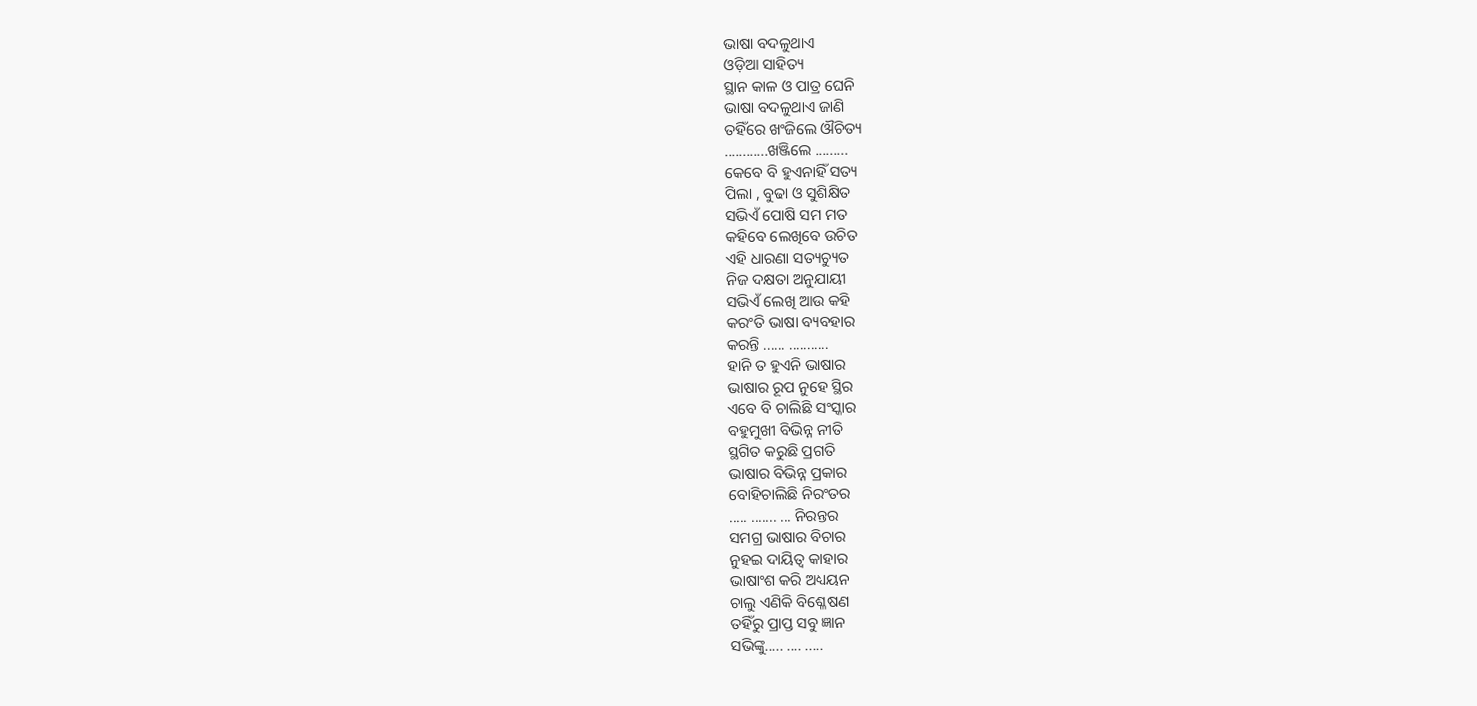ଭାଷା ବଦଳୁଥାଏ
ଓଡ଼ିଆ ସାହିତ୍ୟ
ସ୍ଥାନ କାଳ ଓ ପାତ୍ର ଘେନି
ଭାଷା ବଦଳୁଥାଏ ଜାଣି
ତହିଁରେ ଖଂଜିଲେ ଔଚିତ୍ୟ
............ଖଞ୍ଜିଲେ .........
କେବେ ବି ହୁଏନାହିଁ ସତ୍ୟ
ପିଲା , ବୁଢା ଓ ସୁଶିକ୍ଷିତ
ସଭିଏଁ ପୋଷି ସମ ମତ
କହିବେ ଲେଖିବେ ଉଚିତ
ଏହି ଧାରଣା ସତ୍ୟଚ୍ୟୁତ
ନିଜ ଦକ୍ଷତା ଅନୁଯାୟୀ
ସଭିଏଁ ଲେଖି ଆଉ କହି
କରଂତି ଭାଷା ବ୍ୟବହାର
କରନ୍ତି ...... ...........
ହାନି ତ ହୁଏନି ଭାଷାର
ଭାଷାର ରୂପ ନୁହେ ସ୍ଥିର
ଏବେ ବି ଚାଲିଛି ସଂସ୍କାର
ବହୁମୁଖୀ ବିଭିନ୍ନ ନୀତି
ସ୍ଥଗିତ କରୁଛି ପ୍ରଗତି
ଭାଷାର ବିଭିନ୍ନ ପ୍ରକାର
ବୋହିଚାଲିଛି ନିରଂତର
..... ....... ... ନିରନ୍ତର
ସମଗ୍ର ଭାଷାର ବିଚାର
ନୁହଇ ଦାୟିତ୍ବ କାହାର
ଭାଷାଂଶ କରି ଅଧ୍ୟୟନ
ଚାଲୁ ଏଣିକି ବିଶ୍ଳେଷଣ
ତହିଁରୁ ପ୍ରାପ୍ତ ସବୁ ଜ୍ଞାନ
ସଭିଙ୍କୁ..... .... .....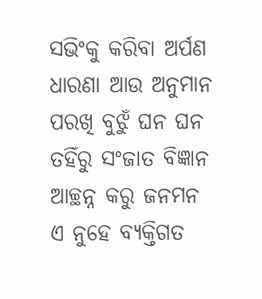ସଭିଂକୁ କରିବା ଅର୍ପଣ
ଧାରଣା ଆଉ ଅନୁମାନ
ପରଖି ବୁଝୁଁ ଘନ ଘନ
ତହିଁରୁ ସଂଜାତ ବିଜ୍ଞାନ
ଆଚ୍ଛନ୍ନ କରୁ ଜନମନ
ଏ ନୁହେ ବ୍ୟକ୍ତିଗତ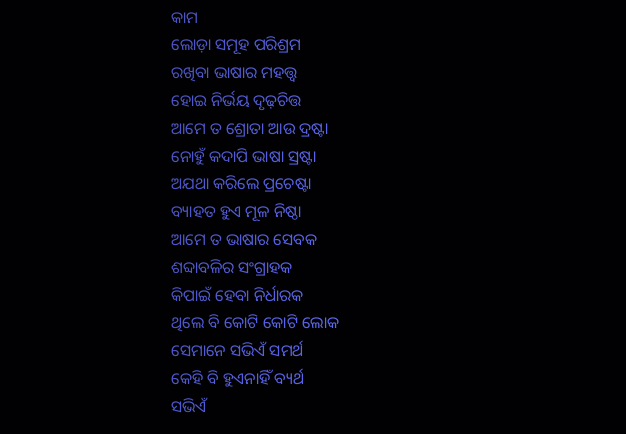କାମ
ଲୋଡ଼ା ସମୂହ ପରିଶ୍ରମ
ରଖିବା ଭାଷାର ମହତ୍ତ୍ୱ
ହୋଇ ନିର୍ଭୟ ଦୃଢ଼ଚିତ୍ତ
ଆମେ ତ ଶ୍ରୋତା ଆଉ ଦ୍ରଷ୍ଟା
ନୋହୁଁ କଦାପି ଭାଷା ସ୍ରଷ୍ଟା
ଅଯଥା କରିଲେ ପ୍ରଚେଷ୍ଟା
ବ୍ୟାହତ ହୁଏ ମୂଳ ନିଷ୍ଠା
ଆମେ ତ ଭାଷାର ସେବକ
ଶବ୍ଦାବଳିର ସଂଗ୍ରାହକ
କିପାଇଁ ହେବା ନିର୍ଧାରକ
ଥିଲେ ବି କୋଟି କୋଟି ଲୋକ
ସେମାନେ ସଭିଏଁ ସମର୍ଥ
କେହି ବି ହୁଏନାହିଁ ବ୍ୟର୍ଥ
ସଭିଏଁ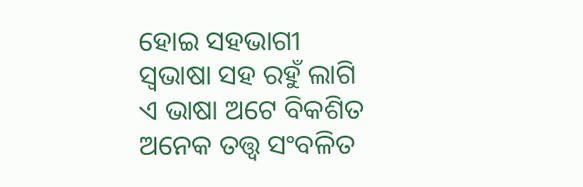ହୋଇ ସହଭାଗୀ
ସ୍ବଭାଷା ସହ ରହୁଁ ଲାଗି
ଏ ଭାଷା ଅଟେ ବିକଶିତ
ଅନେକ ତତ୍ତ୍ବ ସଂବଳିତ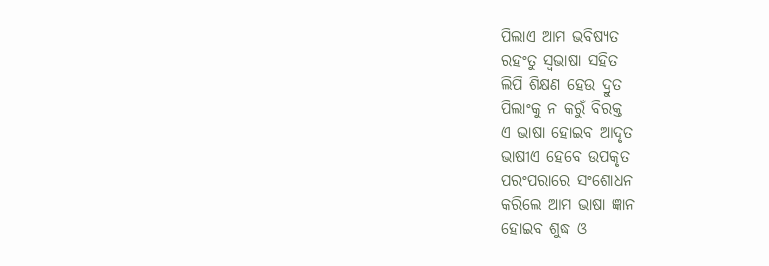ପିଲାଏ ଆମ ଭବିଷ୍ଯତ
ରହଂତୁ ସ୍ବଭାଷା ସହିତ
ଲିପି ଶିକ୍ଷଣ ହେଉ ଦ୍ରୁତ
ପିଲାଂକୁ ନ କରୁଁ ବିରକ୍ତ
ଏ ଭାଷା ହୋଇବ ଆଦୃତ
ଭାଷୀଏ ହେବେ ଉପକୃତ
ପରଂପରାରେ ସଂଶୋଧନ
କରିଲେ ଆମ ଭାଷା ଜ୍ଞାନ
ହୋଇବ ଶୁଦ୍ଧ ଓ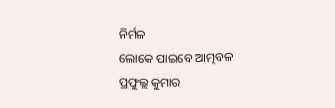ନିର୍ମଳ
ଲୋକେ ପାଇବେ ଆତ୍ମବଳ
ପ୍ରଫୁଲ୍ଲ କୁମାର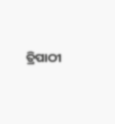ତ୍ରିପାଠୀ